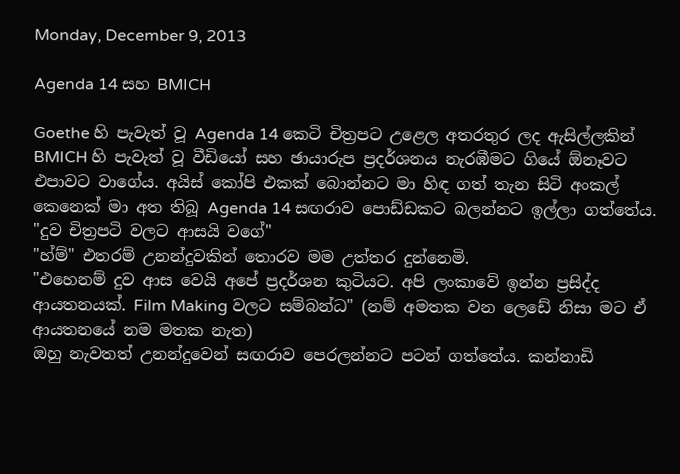Monday, December 9, 2013

Agenda 14 සහ BMICH

Goethe හි පැවැත් වූ Agenda 14 කෙටි චිත්‍රපට උළෙල අතරතුර ලද ඇසිල්ලකින්  BMICH හි පැවැත් වූ වීඩියෝ සහ ඡායාරුප ප්‍රදර්ශනය නැරඹීමට ගියේ ඕනෑවට එපාවට වාගේය. අයිස් කෝපි එකක් බොන්නට මා හිඳ ගත් තැන සිටි අංකල් කෙනෙක් මා අත තිබූ Agenda 14 සඟරාව පොඩ්ඩකට බලන්නට ඉල්ලා ගත්තේය.
"දුව චිත්‍රපටි වලට ආසයි වගේ"
"හ්ම්" එතරම් උනන්දුවකින් තොරව මම උත්තර දුන්නෙමි.
"එහෙනම් දුව ආස වෙයි අපේ ප්‍රදර්ශන කුටියට. අපි ලංකාවේ ඉන්න ප්‍රසිද්ද ආයතනයක්. Film Making වලට සම්බන්ධ" (නම් අමතක වන ලෙඩේ නිසා මට ඒ ආයතනයේ නම මතක නැත)
ඔහු නැවතත් උනන්දුවෙන් සඟරාව පෙරලන්නට පටන් ගත්තේය. කන්නාඩි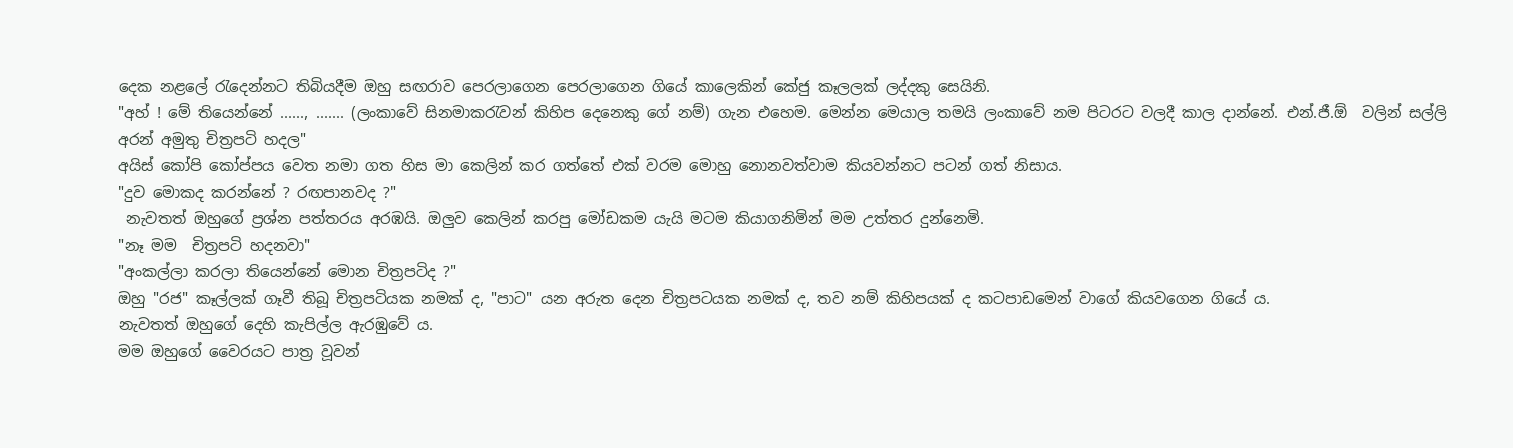දෙක නළලේ රැදෙන්නට තිබියදීම ඔහු සඟරාව පෙරලාගෙන පෙරලාගෙන ගියේ කාලෙකින් කේජු කෑලලක් ලද්දකු සෙයිනි.
"අහ් ! මේ තියෙන්නේ ......, ....... (ලංකාවේ සිනමාකරැවන් කිහිප දෙනෙකු ගේ නම්) ගැන එහෙම. මෙන්න මෙයාල තමයි ලංකාවේ නම පිටරට වලදී කාල දාන්නේ. එන්.ජී.ඕ  වලින් සල්ලි අරන් අමුතු චිත්‍රපටි හදල"
අයිස් කෝපි කෝප්පය වෙත නමා ගත හිස මා කෙලින් කර ගත්තේ එක් වරම මොහු නොනවත්වාම කියවන්නට පටන් ගත් නිසාය.
"දුව මොකද කරන්නේ ? රඟපානවද ?"
 නැවතත් ඔහුගේ ප්‍රශ්න පත්තරය අරඹයි. ඔලුව කෙලින් කරපු මෝඩකම යැයි මටම කියාගනිමින් මම උත්තර දුන්නෙමි.
"නෑ මම  චිත්‍රපටි හදනවා"
"අංකල්ලා කරලා තියෙන්නේ මොන චිත්‍රපටිද ?"
ඔහු "රජ" කෑල්ලක් ගෑවී තිබූ චිත්‍රපටියක නමක් ද, "පාට" යන අරුත දෙන චිත්‍රපටයක නමක් ද, තව නම් කිහිපයක් ද කටපාඩමෙන් වාගේ කියවගෙන ගියේ ය.
නැවතත් ඔහුගේ දෙහි කැපිල්ල ඇරඹුවේ ය.
මම ඔහුගේ වෛරයට පාත්‍ර වූවන්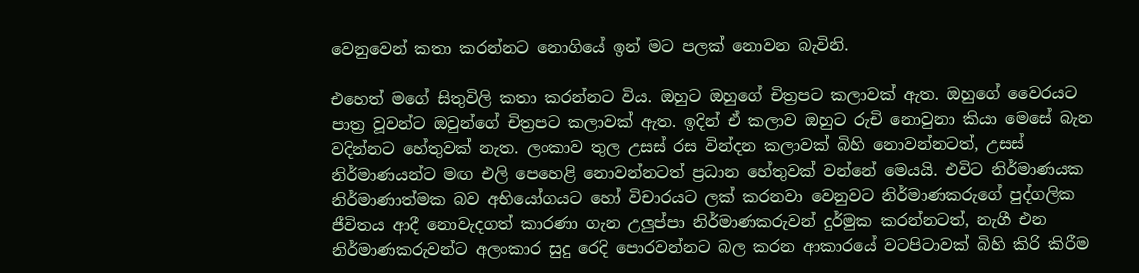වෙනුවෙන් කතා කරන්නට නොගියේ ඉන් මට පලක් නොවන බැවිනි.

එහෙත් මගේ සිතුවිලි කතා කරන්නට විය. ඔහුට ඔහුගේ චිත්‍රපට කලාවක් ඇත. ඔහුගේ වෛරයට පාත්‍ර වූවන්ට ඔවුන්ගේ චිත්‍රපට කලාවක් ඇත. ඉදින් ඒ කලාව ඔහුට රුචි නොවුනා කියා මෙසේ බැන වදින්නට හේතුවක් නැත. ලංකාව තුල උසස් රස වින්දන කලාවක් බිහි නොවන්නටත්, උසස් නිර්මාණයන්ට මඟ එලි පෙහෙළි නොවන්නටත් ප්‍රධාන හේතුවක් වන්නේ මෙයයි. එවිට නිර්මාණයක නිර්මාණාත්මක බව අභියෝගයට හෝ විචාරයට ලක් කරනවා වෙනුවට නිර්මාණකරුගේ පුද්ගලික ජීවිතය ආදී නොවැදගත් කාරණා ගැන උලුප්පා නිර්මාණකරුවන් දුර්මුක කරන්නටත්, නැගී එන නිර්මාණකරුවන්ට අලංකාර සුදු රෙදි පොරවන්නට බල කරන ආකාරයේ වටපිටාවක් බිහි කිරි කිරීම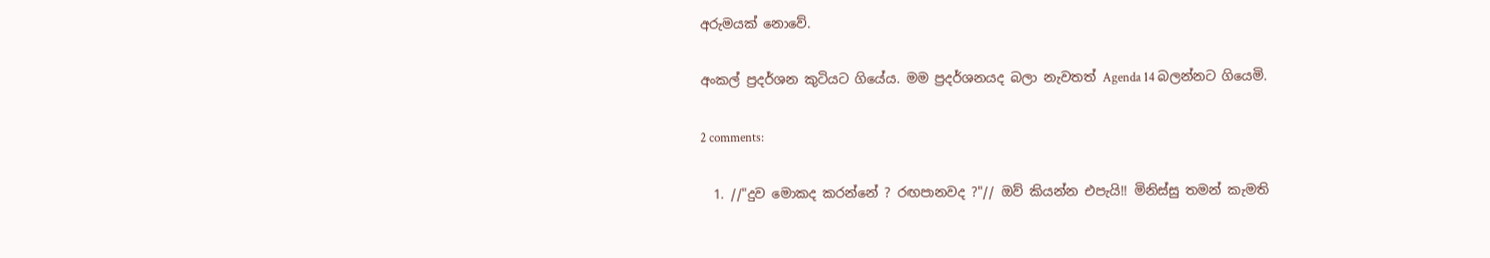අරුමයක් නොවේ.

අංකල් ප්‍රදර්ශන කුටියට ගියේය. මම ප්‍රදර්ශනයද බලා නැවතත් Agenda 14 බලන්නට ගියෙමි.

2 comments:

  1. //"දුව මොකද කරන්නේ ? රඟපානවද ?"// ඔව් කියන්න එපැයි!! මිනිස්සු තමන් කැමති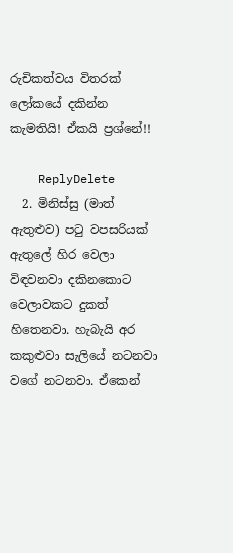රුචිකත්වය විතරක් ලෝකයේ දකින්න කැමතියි! ඒකයි ප්‍රශ්නේ!!

    ReplyDelete
  2. මිනිස්සු (මාත් ඇතුළුව) පටු වපසරියක් ඇතුලේ හිර වෙලා විඳවනවා දකිනකොට වෙලාවකට දුකත් හිතෙනවා. හැබැයි අර කකුළුවා සැලියේ නටනවා වගේ නටනවා. ඒකෙන්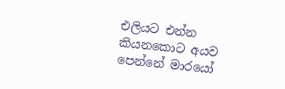එලියට එන්න කියනකොට අයව පෙන්නේ මාරයෝ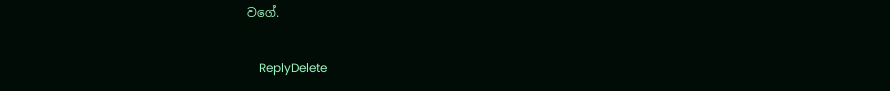වගේ.

    ReplyDelete